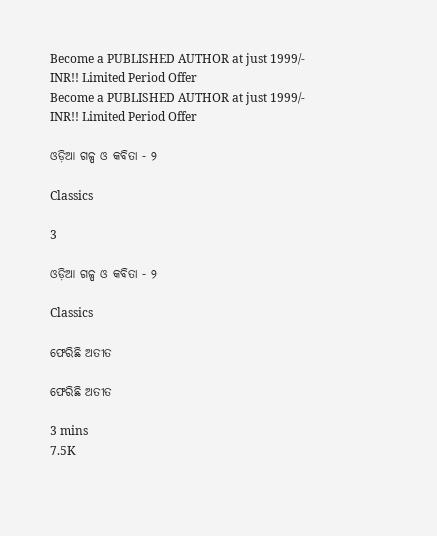Become a PUBLISHED AUTHOR at just 1999/- INR!! Limited Period Offer
Become a PUBLISHED AUTHOR at just 1999/- INR!! Limited Period Offer

ଓଡ଼ିଆ ଗଳ୍ପ ଓ କବିତା - ୨

Classics

3

ଓଡ଼ିଆ ଗଳ୍ପ ଓ କବିତା - ୨

Classics

ଫେରିଛି ଅତୀତ

ଫେରିଛି ଅତୀତ

3 mins
7.5K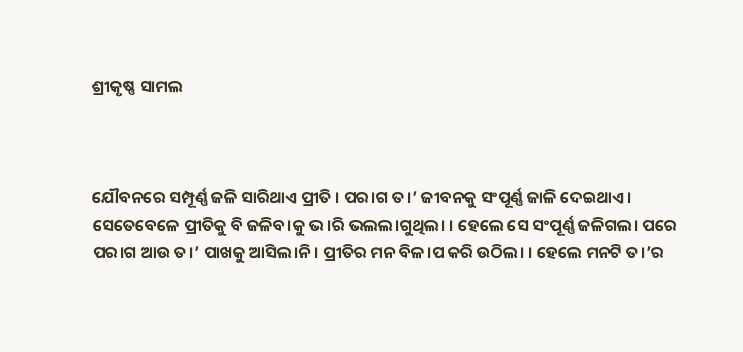ଶ୍ରୀକୃଷ୍ଣ ସାମଲ



ଯୌବନରେ ସମ୍ପୂର୍ଣ୍ଣ ଜଳି ସାରିଥାଏ ପ୍ରୀତି । ପର।ଗ ତ।’ ଜୀବନକୁ ସଂପୂର୍ଣ୍ଣ ଜାଳି ଦେଇଥାଏ । ସେତେବେଳେ ପ୍ରୀତିକୁ ବି ଜଳିବ।କୁ ଭ।ରି ଭଲଲ।ଗୁଥିଲ। । ହେଲେ ସେ ସଂପୂର୍ଣ୍ଣ ଜଳିଗଲ। ପରେ ପର।ଗ ଆଉ ତ।’ ପାଖକୁ ଆସିଲ।ନି । ପ୍ରୀତିର ମନ ବିଳ।ପ କରି ଉଠିଲ। । ହେଲେ ମନଟି ତ।’ର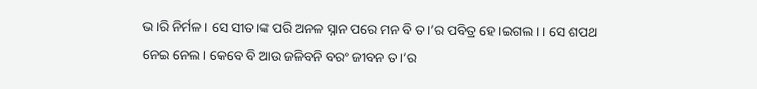ଭ।ରି ନିର୍ମଳ । ସେ ସୀତ।ଙ୍କ ପରି ଅନଳ ସ୍ନାନ ପରେ ମନ ବି ତ।’ର ପବିତ୍ର ହେ।ଇଗଲ। । ସେ ଶପଥ ନେଇ ନେଲ। କେବେ ବି ଆଉ ଜଳିବନି ବରଂ ଜୀବନ ତ।’ର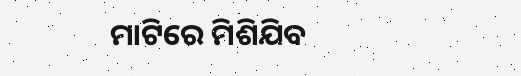ମାଟିରେ ମିଶିଯିବ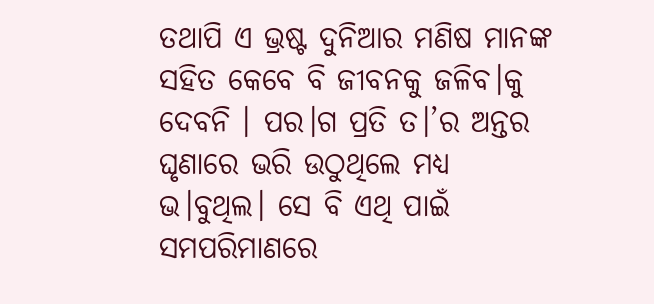ତଥାପି ଏ ଭ୍ରଷ୍ଟ ଦୁନିଆର ମଣିଷ ମାନଙ୍କ ସହିତ କେବେ ବି ଜୀବନକୁ ଜଳିବ।କୁ ଦେବନି । ପର।ଗ ପ୍ରତି ତ।’ର ଅନ୍ତର ଘୃଣାରେ ଭରି ଉଠୁଥିଲେ ମଧ୍ୟ ଭ।ବୁଥିଲ। ସେ ବି ଏଥି ପାଇଁ ସମପରିମାଣରେ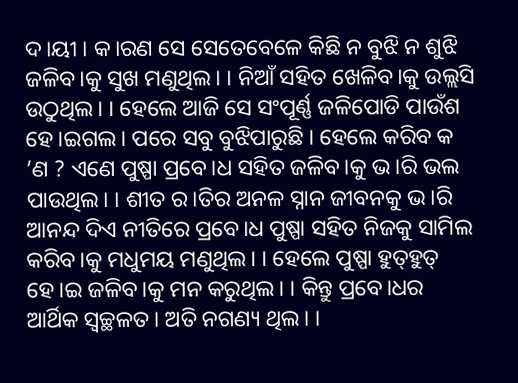ଦ।ୟୀ । କ।ରଣ ସେ ସେତେବେଳେ କିଛି ନ ବୁଝି ନ ଶୁଝି ଜଳିବ।କୁ ସୁଖ ମଣୁଥିଲ। । ନିଆଁ ସହିତ ଖେଳିବ।କୁ ଉଲ୍ଲସି ଉଠୁଥିଲ। । ହେଲେ ଆଜି ସେ ସଂପୂର୍ଣ୍ଣ ଜଳିପୋଡି ପାଉଁଶ ହେ।ଇଗଲ। ପରେ ସବୁ ବୁଝିପାରୁଛି । ହେଲେ କରିବ କ ’ଣ ? ଏଣେ ପୁଷ୍ପା ପ୍ରବେ।ଧ ସହିତ ଜଳିବ।କୁ ଭ।ରି ଭଲ ପାଉଥିଲ। । ଶୀତ ର।ତିର ଅନଳ ସ୍ନାନ ଜୀବନକୁ ଭ।ରି ଆନନ୍ଦ ଦିଏ ନୀତିରେ ପ୍ରବେ।ଧ ପୁଷ୍ପା ସହିତ ନିଜକୁ ସାମିଲ କରିବ।କୁ ମଧୁମୟ ମଣୁଥିଲ। । ହେଲେ ପୁଷ୍ପା ହୁତ୍‌ହୁତ୍‌ ହେ।ଇ ଜଳିବ।କୁ ମନ କରୁଥିଲ। । କିନ୍ତୁ ପ୍ରବେ।ଧର ଆର୍ଥିକ ସ୍ୱଚ୍ଛଳତ। ଅତି ନଗଣ୍ୟ ଥିଲ। ।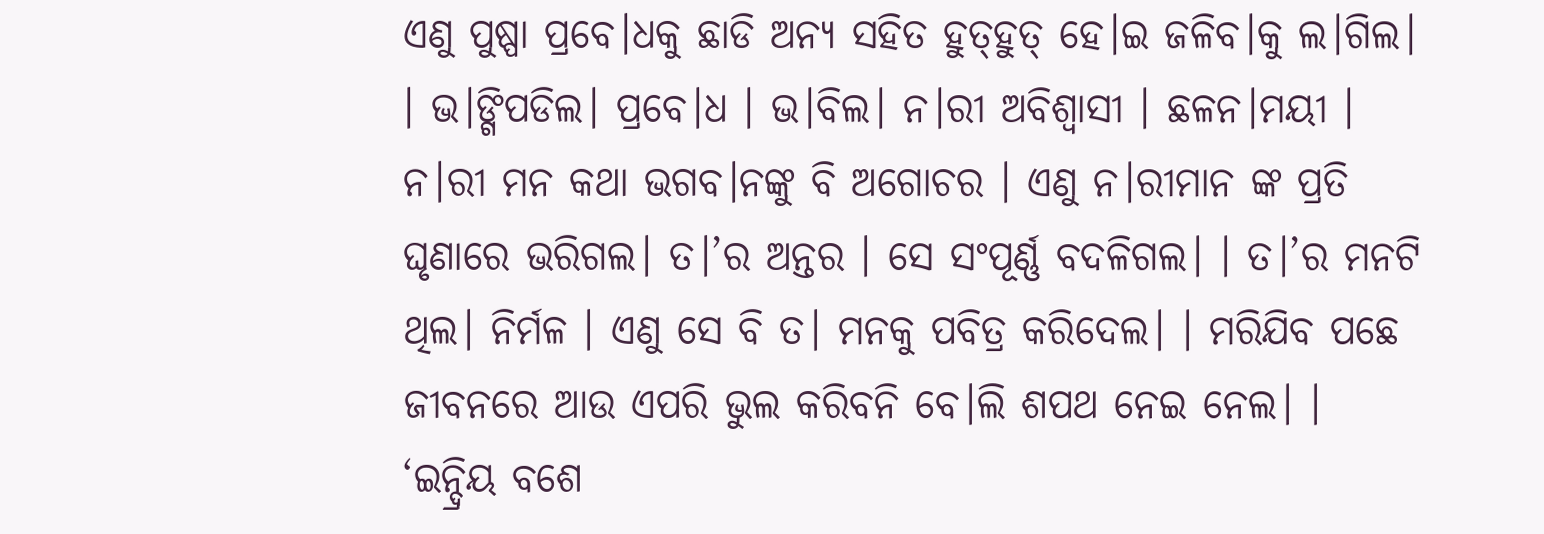ଏଣୁ ପୁଷ୍ପା ପ୍ରବେ।ଧକୁ ଛାଡି ଅନ୍ୟ ସହିତ ହୁତ୍‌ହୁତ୍‌ ହେ।ଇ ଜଳିବ।କୁ ଲ।ଗିଲ। । ଭ।ଙ୍ଗିପଡିଲ। ପ୍ରବେ।ଧ । ଭ।ବିଲ। ନ।ରୀ ଅବିଶ୍ୱାସୀ । ଛଳନ।ମୟୀ । ନ।ରୀ ମନ କଥା ଭଗବ।ନଙ୍କୁ ବି ଅଗୋଚର । ଏଣୁ ନ।ରୀମାନ ଙ୍କ ପ୍ରତି ଘୃଣାରେ ଭରିଗଲ। ତ।’ର ଅନ୍ତର । ସେ ସଂପୂର୍ଣ୍ଣ ବଦଳିଗଲ। । ତ।’ର ମନଟି ଥିଲ। ନିର୍ମଳ । ଏଣୁ ସେ ବି ତ। ମନକୁ ପବିତ୍ର କରିଦେଲ। । ମରିଯିବ ପଛେ ଜୀବନରେ ଆଉ ଏପରି ଭୁଲ କରିବନି ବେ।ଲି ଶପଥ ନେଇ ନେଲ। । ‘ଇନ୍ଦ୍ରିୟ ବଶେ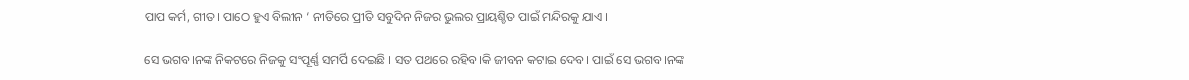ପାପ କର୍ମ, ଗୀତ। ପାଠେ ହୁଏ ବିଲୀନ ‘ ନୀତିରେ ପ୍ରୀତି ସବୁଦିନ ନିଜର ଭୁଲର ପ୍ରାୟଶ୍ଚିତ ପାଇଁ ମନ୍ଦିରକୁ ଯାଏ ।

ସେ ଭଗବ।ନଙ୍କ ନିକଟରେ ନିଜକୁ ସଂପୂର୍ଣ୍ଣ ସମର୍ପି ଦେଇଛି । ସତ ପଥରେ ରହିବ।କି ଜୀବନ କଟାଇ ଦେବ। ପାଇଁ ସେ ଭଗବ।ନଙ୍କ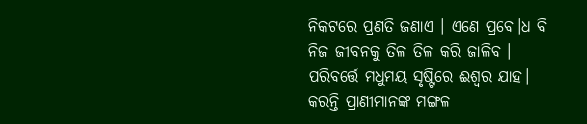ନିକଟରେ ପ୍ରଣତି ଜଣାଏ । ଏଣେ ପ୍ରବେ।ଧ ବି ନିଜ ଜୀବନକୁ ତିଳ ତିଳ କରି ଜାଳିବ । ପରିବର୍ତ୍ତେ ମଧୁମୟ ସୃଷ୍ଟିରେ ଈଶ୍ୱର ଯାହ। କରନ୍ତି ପ୍ରାଣୀମାନଙ୍କ ମଙ୍ଗଳ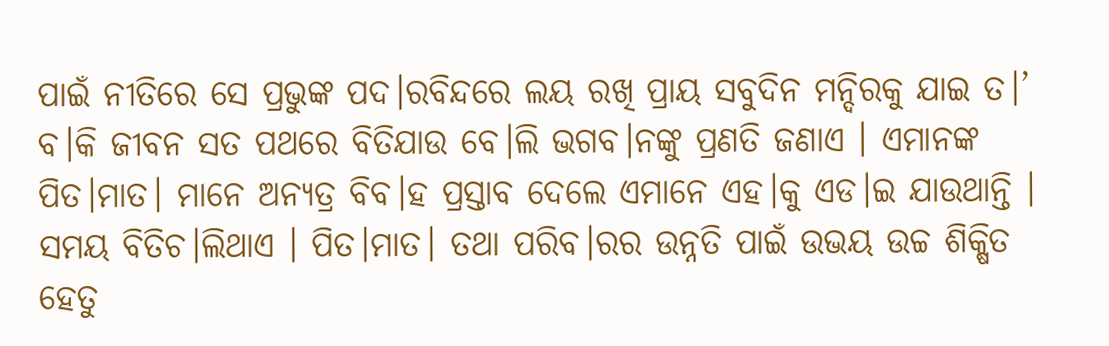ପାଇଁ ନୀତିରେ ସେ ପ୍ରଭୁଙ୍କ ପଦ।ରବିନ୍ଦରେ ଲୟ ରଖି ପ୍ରାୟ ସବୁଦିନ ମନ୍ଦିରକୁ ଯାଇ ତ।’ ବ।କି ଜୀବନ ସତ ପଥରେ ବିତିଯାଉ ବେ।ଲି ଭଗବ।ନଙ୍କୁ ପ୍ରଣତି ଜଣାଏ । ଏମାନଙ୍କ ପିତ।ମାତ। ମାନେ ଅନ୍ୟତ୍ର ବିବ।ହ ପ୍ରସ୍ତାବ ଦେଲେ ଏମାନେ ଏହ।କୁ ଏଡ।ଇ ଯାଉଥାନ୍ତି । ସମୟ ବିତିଚ।ଲିଥାଏ । ପିତ।ମାତ। ତଥା ପରିବ।ରର ଉନ୍ନତି ପାଇଁ ଉଭୟ ଉଚ୍ଚ ଶିକ୍ଷିତ ହେତୁ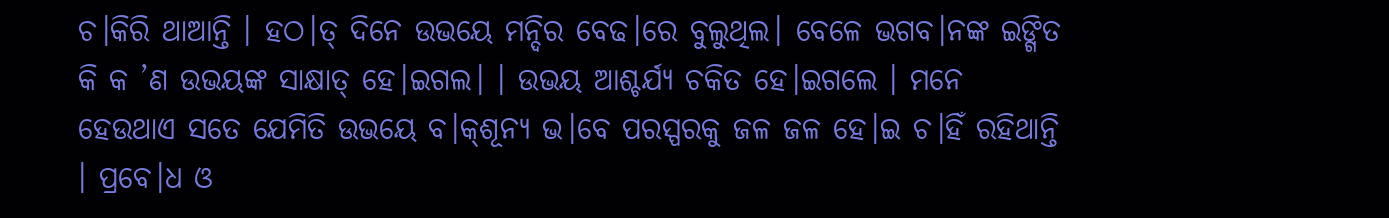ଚ।କିରି ଥାଆନ୍ତି । ହଠ।ତ୍‌ ଦିନେ ଉଭୟେ ମନ୍ଦିର ବେଢ।ରେ ବୁଲୁଥିଲ। ବେଳେ ଭଗବ।ନଙ୍କ ଇଙ୍ଗିତ କି କ ’ଣ ଉଭୟଙ୍କ ସାକ୍ଷାତ୍‌ ହେ।ଇଗଲ। । ଉଭୟ ଆଶ୍ଚର୍ଯ୍ୟ ଚକିତ ହେ।ଇଗଲେ । ମନେ ହେଉଥାଏ ସତେ ଯେମିତି ଉଭୟେ ବ।କ୍‌ଶୂନ୍ୟ ଭ।ବେ ପରସ୍ପରକୁ ଜଳ ଜଳ ହେ।ଇ ଚ।ହିଁ ରହିଥାନ୍ତି । ପ୍ରବେ।ଧ ଓ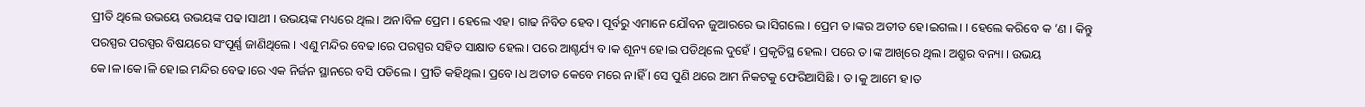ପ୍ରୀତି ଥିଲେ ଉଭୟେ ଉଭୟଙ୍କ ପଢ।ସାଥୀ । ଉଭୟଙ୍କ ମଧ୍ୟରେ ଥିଲ। ଅନ।ବିଳ ପ୍ରେମ । ହେଲେ ଏହ। ଗାଢ ନିବିଡ ହେବ। ପୂର୍ବରୁ ଏମାନେ ଯୌବନ ଜୁଆରରେ ଭ।ସିଗଲେ । ପ୍ରେମ ତ।ଙ୍କର ଅତୀତ ହେ।ଇଗଲ। । ହେଲେ କରିବେ କ ’ଣ । କିନ୍ତୁ ପରସ୍ପର ପରସ୍ପର ବିଷୟରେ ସଂପୂର୍ଣ୍ଣ ଜାଣିଥିଲେ । ଏଣୁ ମନ୍ଦିର ବେଢ।ରେ ପରସ୍ପର ସହିତ ସାକ୍ଷାତ ହେଲ। ପରେ ଆଶ୍ଚର୍ଯ୍ୟ ବ।କ ଶୂନ୍ୟ ହେ।ଇ ପଡିଥିଲେ ଦୁହେଁ । ପ୍ରକୃତିସ୍ଥ ହେଲ। ପରେ ତ।ଙ୍କ ଆଖିରେ ଥିଲ। ଅଶ୍ରୁର ବନ୍ୟା । ଉଭୟ କେ।ଳ।କେ।ଳି ହେ।ଇ ମନ୍ଦିର ବେଢ।ରେ ଏକ ନିର୍ଜନ ସ୍ଥାନରେ ବସି ପଡିଲେ । ପ୍ରୀତି କହିଥିଲ। ପ୍ରବେ।ଧ ଅତୀତ କେବେ ମରେ ନ।ହିଁ । ସେ ପୁଣି ଥରେ ଆମ ନିକଟକୁ ଫେରିଆସିଛି । ତ।କୁ ଆମେ ହ।ତ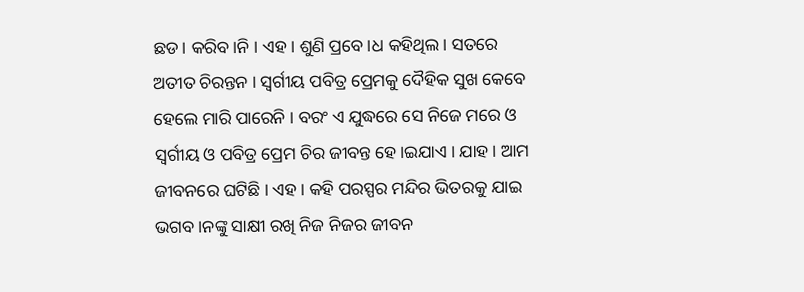ଛଡ। କରିବ।ନି । ଏହ। ଶୁଣି ପ୍ରବେ।ଧ କହିଥିଲ। ସତରେ ଅତୀତ ଚିରନ୍ତନ । ସ୍ୱର୍ଗୀୟ ପବିତ୍ର ପ୍ରେମକୁ ଦୈହିକ ସୁଖ କେବେ ହେଲେ ମାରି ପାରେନି । ବରଂ ଏ ଯୁଦ୍ଧରେ ସେ ନିଜେ ମରେ ଓ ସ୍ୱର୍ଗୀୟ ଓ ପବିତ୍ର ପ୍ରେମ ଚିର ଜୀବନ୍ତ ହେ।ଇଯାଏ । ଯାହ। ଆମ ଜୀବନରେ ଘଟିଛି । ଏହ। କହି ପରସ୍ପର ମନ୍ଦିର ଭିତରକୁ ଯାଇ ଭଗବ।ନଙ୍କୁ ସାକ୍ଷୀ ରଖି ନିଜ ନିଜର ଜୀବନ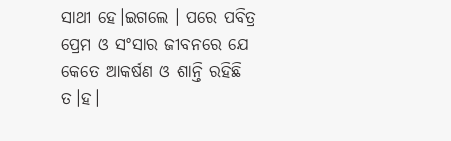ସାଥୀ ହେ।ଇଗଲେ । ପରେ ପବିତ୍ର ପ୍ରେମ ଓ ସଂସାର ଜୀବନରେ ଯେ କେତେ ଆକର୍ଷଣ ଓ ଶାନ୍ତି ରହିଛି ତ।ହ।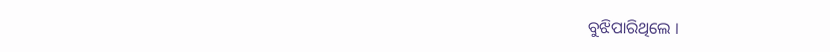ବୁଝିପାରିଥିଲେ ।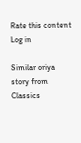Rate this content
Log in

Similar oriya story from Classics